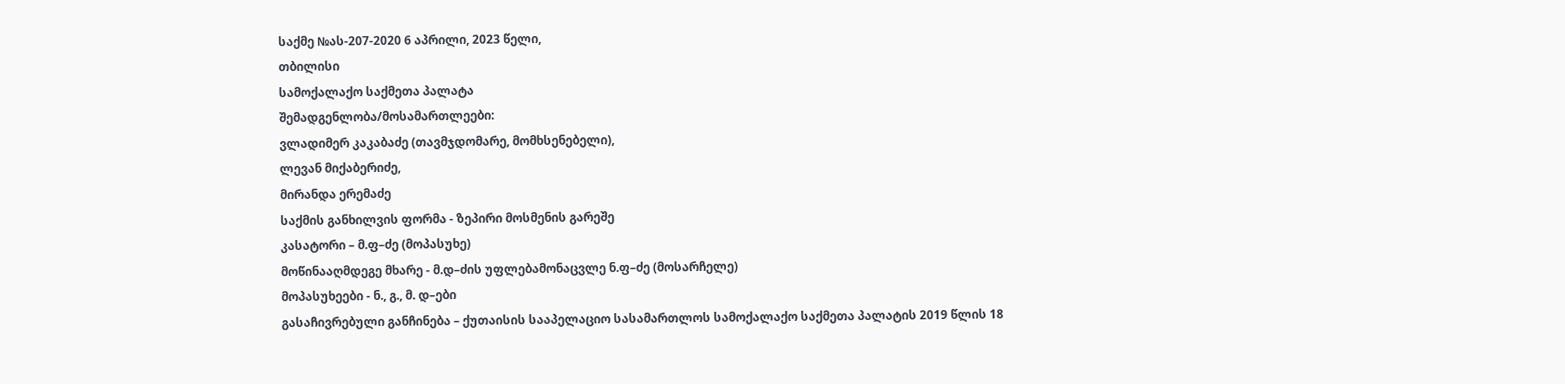საქმე №ას-207-2020 6 აპრილი, 2023 წელი,
თბილისი
სამოქალაქო საქმეთა პალატა
შემადგენლობა/მოსამართლეები:
ვლადიმერ კაკაბაძე (თავმჯდომარე, მომხსენებელი),
ლევან მიქაბერიძე,
მირანდა ერემაძე
საქმის განხილვის ფორმა - ზეპირი მოსმენის გარეშე
კასატორი – მ.ფ–ძე (მოპასუხე)
მოწინააღმდეგე მხარე - მ.დ–ძის უფლებამონაცვლე ნ.ფ–ძე (მოსარჩელე)
მოპასუხეები - ნ., გ., მ. დ–ები
გასაჩივრებული განჩინება – ქუთაისის სააპელაციო სასამართლოს სამოქალაქო საქმეთა პალატის 2019 წლის 18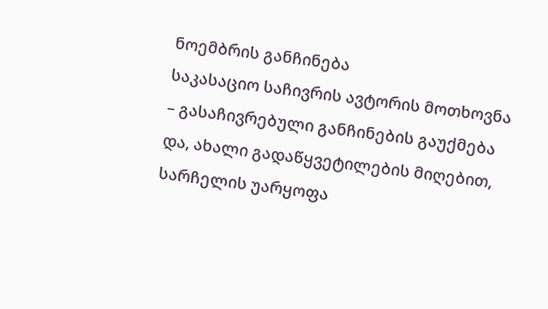ნოემბრის განჩინება
საკასაციო საჩივრის ავტორის მოთხოვნა – გასაჩივრებული განჩინების გაუქმება და, ახალი გადაწყვეტილების მიღებით, სარჩელის უარყოფა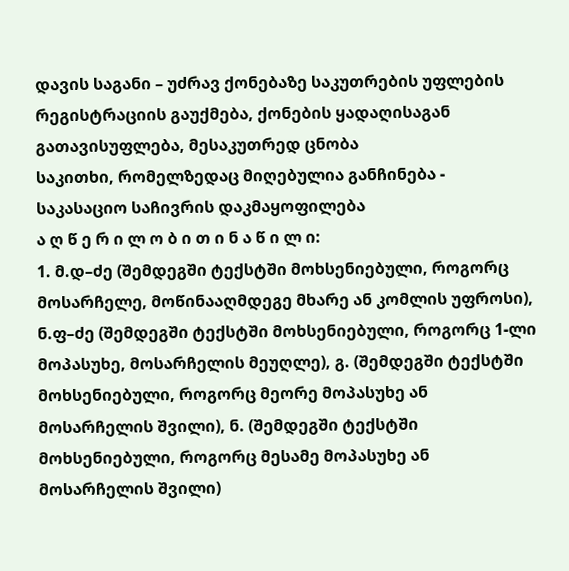დავის საგანი – უძრავ ქონებაზე საკუთრების უფლების რეგისტრაციის გაუქმება, ქონების ყადაღისაგან გათავისუფლება, მესაკუთრედ ცნობა
საკითხი, რომელზედაც მიღებულია განჩინება - საკასაციო საჩივრის დაკმაყოფილება
ა ღ წ ე რ ი ლ ო ბ ი თ ი ნ ა წ ი ლ ი:
1. მ.დ–ძე (შემდეგში ტექსტში მოხსენიებული, როგორც მოსარჩელე, მოწინააღმდეგე მხარე ან კომლის უფროსი), ნ.ფ–ძე (შემდეგში ტექსტში მოხსენიებული, როგორც 1-ლი მოპასუხე, მოსარჩელის მეუღლე), გ. (შემდეგში ტექსტში მოხსენიებული, როგორც მეორე მოპასუხე ან მოსარჩელის შვილი), ნ. (შემდეგში ტექსტში მოხსენიებული, როგორც მესამე მოპასუხე ან მოსარჩელის შვილი)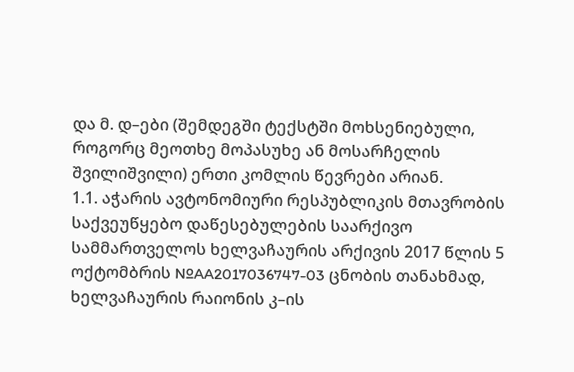და მ. დ–ები (შემდეგში ტექსტში მოხსენიებული, როგორც მეოთხე მოპასუხე ან მოსარჩელის შვილიშვილი) ერთი კომლის წევრები არიან.
1.1. აჭარის ავტონომიური რესპუბლიკის მთავრობის საქვეუწყებო დაწესებულების საარქივო სამმართველოს ხელვაჩაურის არქივის 2017 წლის 5 ოქტომბრის №AA2017036747-03 ცნობის თანახმად, ხელვაჩაურის რაიონის კ–ის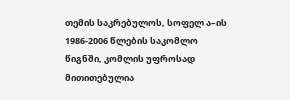თემის საკრებულოს, სოფელ ა–ის 1986-2006 წლების საკომლო წიგნში, კომლის უფროსად მითითებულია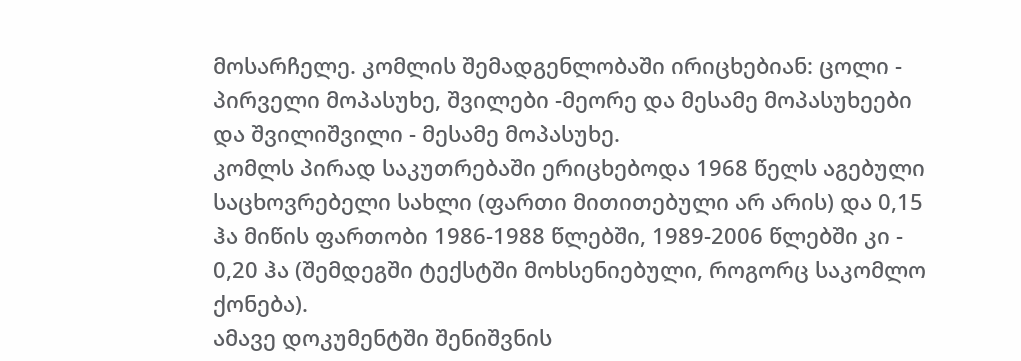მოსარჩელე. კომლის შემადგენლობაში ირიცხებიან: ცოლი - პირველი მოპასუხე, შვილები -მეორე და მესამე მოპასუხეები და შვილიშვილი - მესამე მოპასუხე.
კომლს პირად საკუთრებაში ერიცხებოდა 1968 წელს აგებული საცხოვრებელი სახლი (ფართი მითითებული არ არის) და 0,15 ჰა მიწის ფართობი 1986-1988 წლებში, 1989-2006 წლებში კი - 0,20 ჰა (შემდეგში ტექსტში მოხსენიებული, როგორც საკომლო ქონება).
ამავე დოკუმენტში შენიშვნის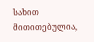სახით მითითებულია,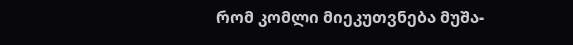რომ კომლი მიეკუთვნება მუშა-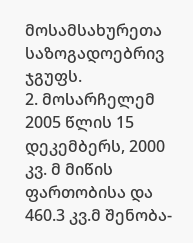მოსამსახურეთა საზოგადოებრივ ჯგუფს.
2. მოსარჩელემ 2005 წლის 15 დეკემბერს, 2000 კვ. მ მიწის ფართობისა და 460.3 კვ.მ შენობა-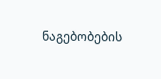ნაგებობების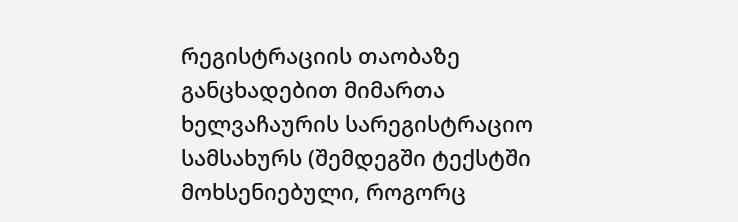რეგისტრაციის თაობაზე განცხადებით მიმართა ხელვაჩაურის სარეგისტრაციო სამსახურს (შემდეგში ტექსტში მოხსენიებული, როგორც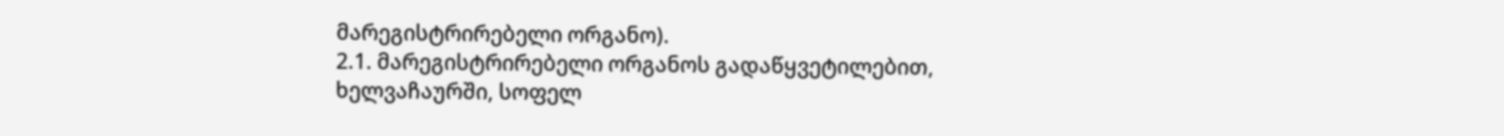მარეგისტრირებელი ორგანო).
2.1. მარეგისტრირებელი ორგანოს გადაწყვეტილებით, ხელვაჩაურში, სოფელ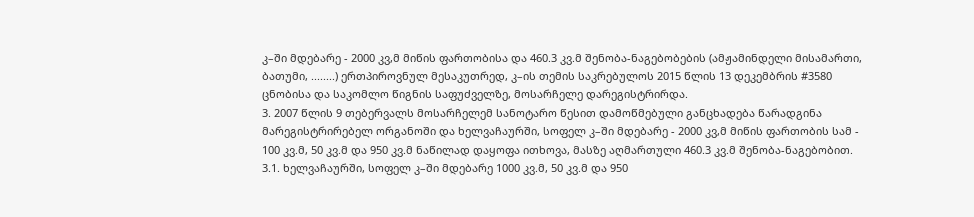კ–ში მდებარე - 2000 კვ,მ მიწის ფართობისა და 460.3 კვ.მ შენობა-ნაგებობების (ამჟამინდელი მისამართი, ბათუმი, ........) ერთპიროვნულ მესაკუთრედ, კ–ის თემის საკრებულოს 2015 წლის 13 დეკემბრის #3580 ცნობისა და საკომლო წიგნის საფუძველზე, მოსარჩელე დარეგისტრირდა.
3. 2007 წლის 9 თებერვალს მოსარჩელემ სანოტარო წესით დამოწმებული განცხადება წარადგინა მარეგისტრირებელ ორგანოში და ხელვაჩაურში, სოფელ კ–ში მდებარე - 2000 კვ,მ მიწის ფართობის სამ - 100 კვ.მ, 50 კვ.მ და 950 კვ.მ ნაწილად დაყოფა ითხოვა, მასზე აღმართული 460.3 კვ.მ შენობა-ნაგებობით.
3.1. ხელვაჩაურში, სოფელ კ–ში მდებარე 1000 კვ.მ, 50 კვ.მ და 950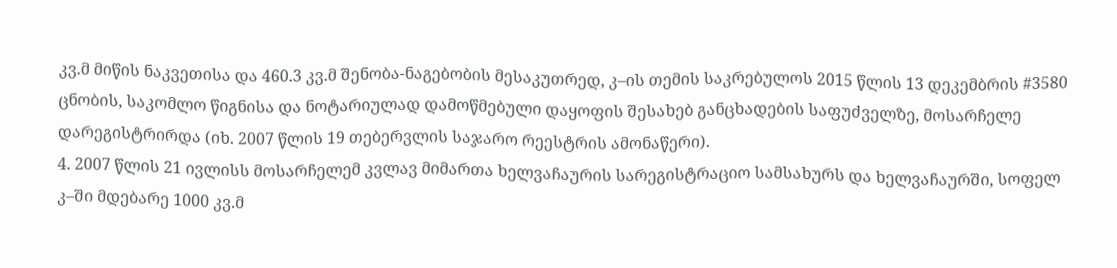კვ.მ მიწის ნაკვეთისა და 460.3 კვ.მ შენობა-ნაგებობის მესაკუთრედ, კ–ის თემის საკრებულოს 2015 წლის 13 დეკემბრის #3580 ცნობის, საკომლო წიგნისა და ნოტარიულად დამოწმებული დაყოფის შესახებ განცხადების საფუძველზე, მოსარჩელე დარეგისტრირდა (იხ. 2007 წლის 19 თებერვლის საჯარო რეესტრის ამონაწერი).
4. 2007 წლის 21 ივლისს მოსარჩელემ კვლავ მიმართა ხელვაჩაურის სარეგისტრაციო სამსახურს და ხელვაჩაურში, სოფელ კ–ში მდებარე 1000 კვ.მ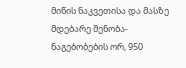მიწის ნაკვეთისა და მასზე მდებარე შენობა-ნაგებობების ორ, 950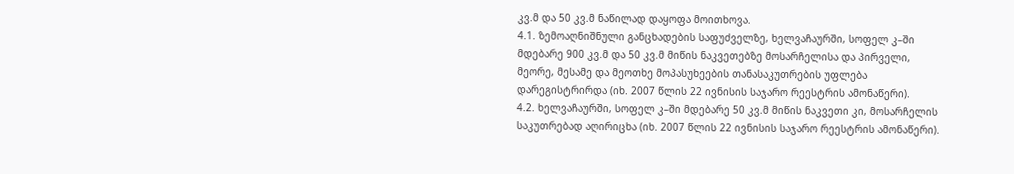კვ.მ და 50 კვ.მ ნაწილად დაყოფა მოითხოვა.
4.1. ზემოაღნიშნული განცხადების საფუძველზე, ხელვაჩაურში, სოფელ კ–ში მდებარე 900 კვ.მ და 50 კვ.მ მიწის ნაკვეთებზე მოსარჩელისა და პირველი, მეორე, მესამე და მეოთხე მოპასუხეების თანასაკუთრების უფლება დარეგისტრირდა (იხ. 2007 წლის 22 ივნისის საჯარო რეესტრის ამონაწერი).
4.2. ხელვაჩაურში, სოფელ კ–ში მდებარე 50 კვ.მ მიწის ნაკვეთი კი, მოსარჩელის საკუთრებად აღირიცხა (იხ. 2007 წლის 22 ივნისის საჯარო რეესტრის ამონაწერი).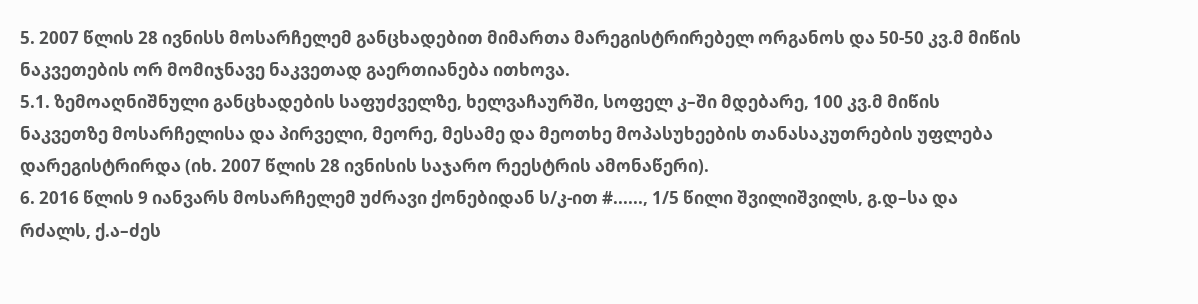5. 2007 წლის 28 ივნისს მოსარჩელემ განცხადებით მიმართა მარეგისტრირებელ ორგანოს და 50-50 კვ.მ მიწის ნაკვეთების ორ მომიჯნავე ნაკვეთად გაერთიანება ითხოვა.
5.1. ზემოაღნიშნული განცხადების საფუძველზე, ხელვაჩაურში, სოფელ კ–ში მდებარე, 100 კვ.მ მიწის ნაკვეთზე მოსარჩელისა და პირველი, მეორე, მესამე და მეოთხე მოპასუხეების თანასაკუთრების უფლება დარეგისტრირდა (იხ. 2007 წლის 28 ივნისის საჯარო რეესტრის ამონაწერი).
6. 2016 წლის 9 იანვარს მოსარჩელემ უძრავი ქონებიდან ს/კ-ით #......, 1/5 წილი შვილიშვილს, გ.დ–სა და რძალს, ქ.ა–ძეს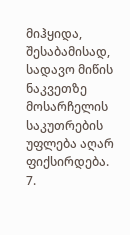მიჰყიდა, შესაბამისად, სადავო მიწის ნაკვეთზე მოსარჩელის საკუთრების უფლება აღარ ფიქსირდება.
7.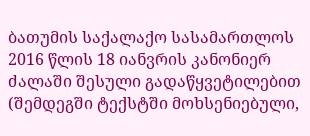ბათუმის საქალაქო სასამართლოს 2016 წლის 18 იანვრის კანონიერ ძალაში შესული გადაწყვეტილებით (შემდეგში ტექსტში მოხსენიებული,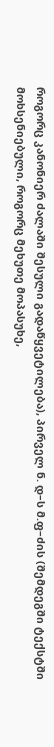როგორც კანონიერ ძალაში შესული გადაწყვეტილება), პირველ ნ. დ–ს მ.ფ–ძის (შემდეგში ტექსტში მოხსენიებული, როგორც მეხუთე მოპასუხე,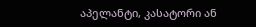აპელანტი, კასატორი ან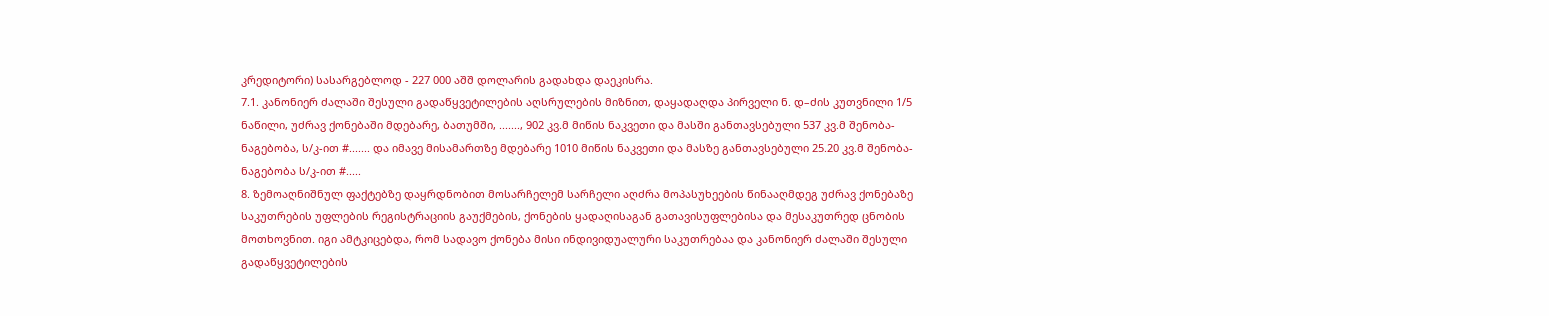კრედიტორი) სასარგებლოდ - 227 000 აშშ დოლარის გადახდა დაეკისრა.
7.1. კანონიერ ძალაში შესული გადაწყვეტილების აღსრულების მიზნით, დაყადაღდა პირველი ნ. დ–ძის კუთვნილი 1/5 ნაწილი, უძრავ ქონებაში მდებარე, ბათუმში, ......., 902 კვ.მ მიწის ნაკვეთი და მასში განთავსებული 537 კვ.მ შენობა-ნაგებობა, ს/კ-ით #....... და იმავე მისამართზე მდებარე 1010 მიწის ნაკვეთი და მასზე განთავსებული 25.20 კვ.მ შენობა-ნაგებობა ს/კ-ით #.....
8. ზემოაღნიშნულ ფაქტებზე დაყრდნობით მოსარჩელემ სარჩელი აღძრა მოპასუხეების წინააღმდეგ უძრავ ქონებაზე საკუთრების უფლების რეგისტრაციის გაუქმების, ქონების ყადაღისაგან გათავისუფლებისა და მესაკუთრედ ცნობის მოთხოვნით. იგი ამტკიცებდა, რომ სადავო ქონება მისი ინდივიდუალური საკუთრებაა და კანონიერ ძალაში შესული გადაწყვეტილების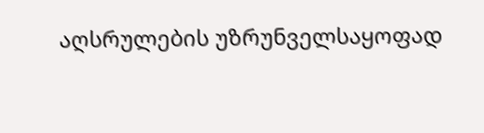აღსრულების უზრუნველსაყოფად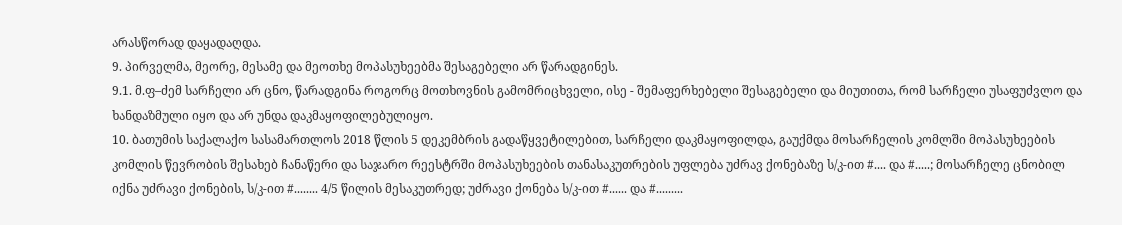არასწორად დაყადაღდა.
9. პირველმა, მეორე, მესამე და მეოთხე მოპასუხეებმა შესაგებელი არ წარადგინეს.
9.1. მ.ფ–ძემ სარჩელი არ ცნო, წარადგინა როგორც მოთხოვნის გამომრიცხველი, ისე - შემაფერხებელი შესაგებელი და მიუთითა, რომ სარჩელი უსაფუძვლო და ხანდაზმული იყო და არ უნდა დაკმაყოფილებულიყო.
10. ბათუმის საქალაქო სასამართლოს 2018 წლის 5 დეკემბრის გადაწყვეტილებით, სარჩელი დაკმაყოფილდა, გაუქმდა მოსარჩელის კომლში მოპასუხეების კომლის წევრობის შესახებ ჩანაწერი და საჯარო რეესტრში მოპასუხეების თანასაკუთრების უფლება უძრავ ქონებაზე ს/კ-ით #.... და #.....; მოსარჩელე ცნობილ იქნა უძრავი ქონების, ს/კ-ით #........ 4/5 წილის მესაკუთრედ; უძრავი ქონება ს/კ-ით #...... და #.........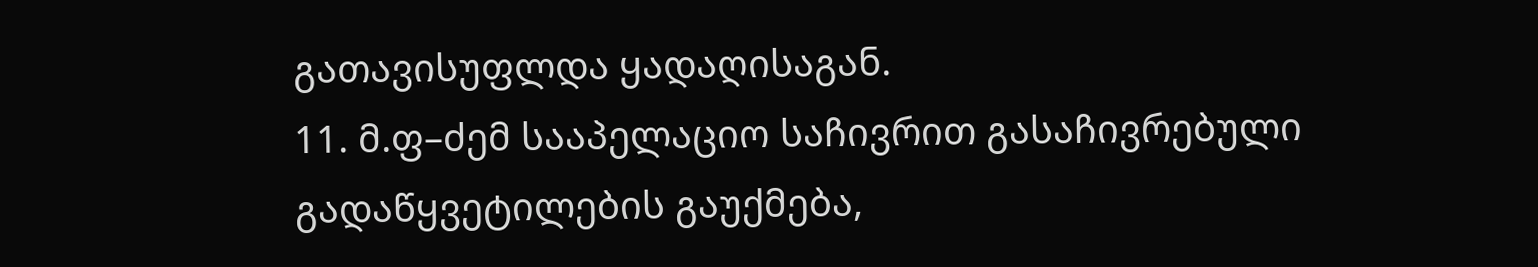გათავისუფლდა ყადაღისაგან.
11. მ.ფ–ძემ სააპელაციო საჩივრით გასაჩივრებული გადაწყვეტილების გაუქმება,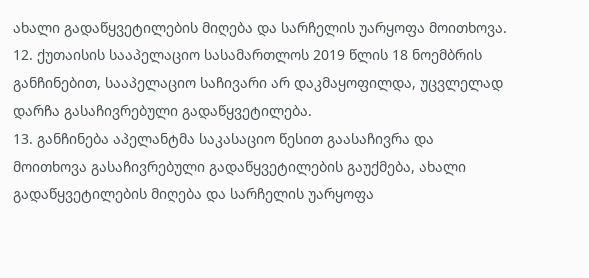ახალი გადაწყვეტილების მიღება და სარჩელის უარყოფა მოითხოვა.
12. ქუთაისის სააპელაციო სასამართლოს 2019 წლის 18 ნოემბრის განჩინებით, სააპელაციო საჩივარი არ დაკმაყოფილდა, უცვლელად დარჩა გასაჩივრებული გადაწყვეტილება.
13. განჩინება აპელანტმა საკასაციო წესით გაასაჩივრა და მოითხოვა გასაჩივრებული გადაწყვეტილების გაუქმება, ახალი გადაწყვეტილების მიღება და სარჩელის უარყოფა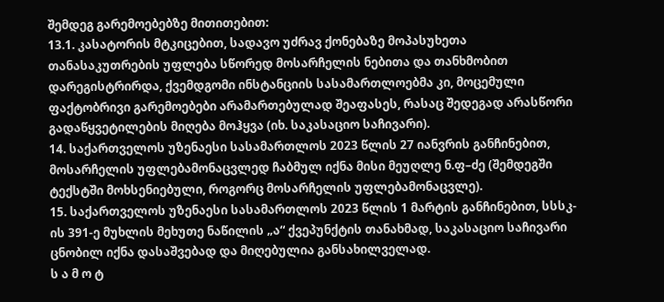შემდეგ გარემოებებზე მითითებით:
13.1. კასატორის მტკიცებით, სადავო უძრავ ქონებაზე მოპასუხეთა თანასაკუთრების უფლება სწორედ მოსარჩელის ნებითა და თანხმობით დარეგისტრირდა, ქვემდგომი ინსტანციის სასამართლოებმა კი, მოცემული ფაქტობრივი გარემოებები არამართებულად შეაფასეს, რასაც შედეგად არასწორი გადაწყვეტილების მიღება მოჰყვა (იხ. საკასაციო საჩივარი).
14. საქართველოს უზენაესი სასამართლოს 2023 წლის 27 იანვრის განჩინებით, მოსარჩელის უფლებამონაცვლედ ჩაბმულ იქნა მისი მეუღლე ნ.ფ–ძე (შემდეგში ტექსტში მოხსენიებული, როგორც მოსარჩელის უფლებამონაცვლე).
15. საქართველოს უზენაესი სასამართლოს 2023 წლის 1 მარტის განჩინებით, სსსკ-ის 391-ე მუხლის მეხუთე ნაწილის „ა“ ქვეპუნქტის თანახმად, საკასაციო საჩივარი ცნობილ იქნა დასაშვებად და მიღებულია განსახილველად.
ს ა მ ო ტ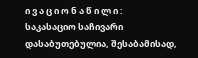ი ვ ა ც ი ო ნ ა წ ი ლ ი :
საკასაციო საჩივარი დასაბუთებულია, შესაბამისად,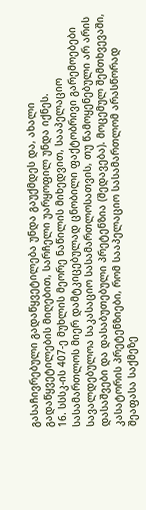გასაჩივრებული გადაწყვეტილება უნდა გაუქმდეს და, ახალი გადაწყვეტილების მიღებით, სარჩელი უარყოფილ უნდა იქნეს.
16. სსსკ-ის 407-ე მუხლის მეორე ნაწილის მიხედვით, სააპელაციო სასამართლოს მიერ დამტკიცებულად ცნობილი ფაქტობრივი გარემოებები სავალდებულოა საკასაციო სასამართლოსათვის, თუ წამოყენებული არ არის დასაშვები და დასაბუთებული პრეტენზია (შედავება). მოცემულ შემთხვევაში, კასატორის პრეტენზიები, რომ სააპელაციო სასამართლომ არასწორად შეაფასა საქმეზე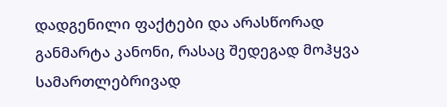დადგენილი ფაქტები და არასწორად განმარტა კანონი, რასაც შედეგად მოჰყვა სამართლებრივად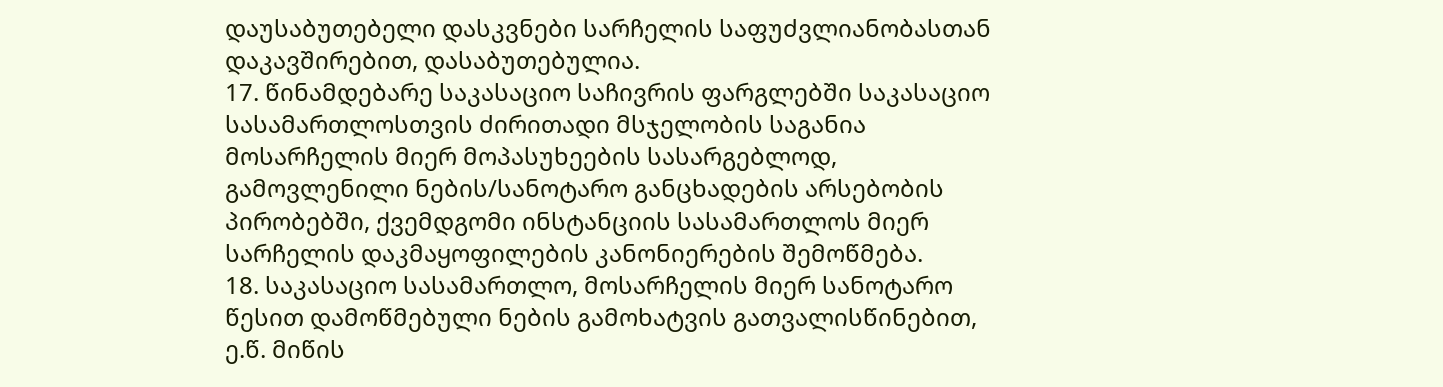დაუსაბუთებელი დასკვნები სარჩელის საფუძვლიანობასთან დაკავშირებით, დასაბუთებულია.
17. წინამდებარე საკასაციო საჩივრის ფარგლებში საკასაციო სასამართლოსთვის ძირითადი მსჯელობის საგანია მოსარჩელის მიერ მოპასუხეების სასარგებლოდ, გამოვლენილი ნების/სანოტარო განცხადების არსებობის პირობებში, ქვემდგომი ინსტანციის სასამართლოს მიერ სარჩელის დაკმაყოფილების კანონიერების შემოწმება.
18. საკასაციო სასამართლო, მოსარჩელის მიერ სანოტარო წესით დამოწმებული ნების გამოხატვის გათვალისწინებით, ე.წ. მიწის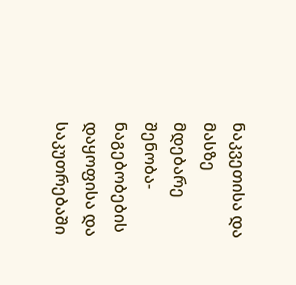ნაკვეთისა და მასზე მდებარე შენობა-ნაგებობების დაყოფისა და საკუთრებაში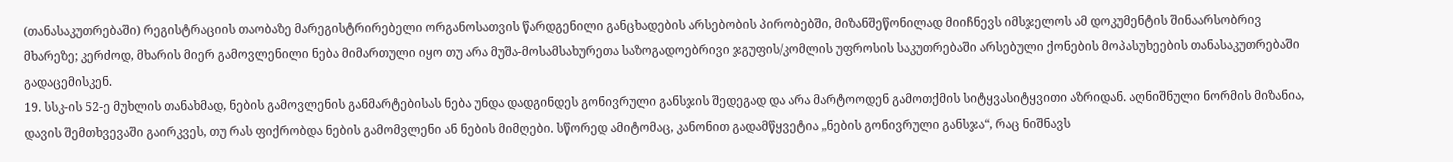(თანასაკუთრებაში) რეგისტრაციის თაობაზე მარეგისტრირებელი ორგანოსათვის წარდგენილი განცხადების არსებობის პირობებში, მიზანშეწონილად მიიჩნევს იმსჯელოს ამ დოკუმენტის შინაარსობრივ მხარეზე; კერძოდ, მხარის მიერ გამოვლენილი ნება მიმართული იყო თუ არა მუშა-მოსამსახურეთა საზოგადოებრივი ჯგუფის/კომლის უფროსის საკუთრებაში არსებული ქონების მოპასუხეების თანასაკუთრებაში გადაცემისკენ.
19. სსკ-ის 52-ე მუხლის თანახმად, ნების გამოვლენის განმარტებისას ნება უნდა დადგინდეს გონივრული განსჯის შედეგად და არა მარტოოდენ გამოთქმის სიტყვასიტყვითი აზრიდან. აღნიშნული ნორმის მიზანია, დავის შემთხვევაში გაირკვეს, თუ რას ფიქრობდა ნების გამომვლენი ან ნების მიმღები. სწორედ ამიტომაც, კანონით გადამწყვეტია „ნების გონივრული განსჯა“, რაც ნიშნავს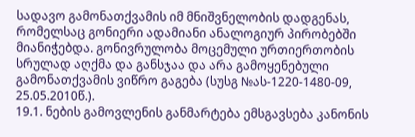სადავო გამონათქვამის იმ მნიშვნელობის დადგენას, რომელსაც გონიერი ადამიანი ანალოგიურ პირობებში მიანიჭებდა. გონივრულობა მოცემული ურთიერთობის სრულად აღქმა და განსჯაა და არა გამოყენებული გამონათქვამის ვიწრო გაგება (სუსგ №ას-1220-1480-09, 25.05.2010წ.).
19.1. ნების გამოვლენის განმარტება ემსგავსება კანონის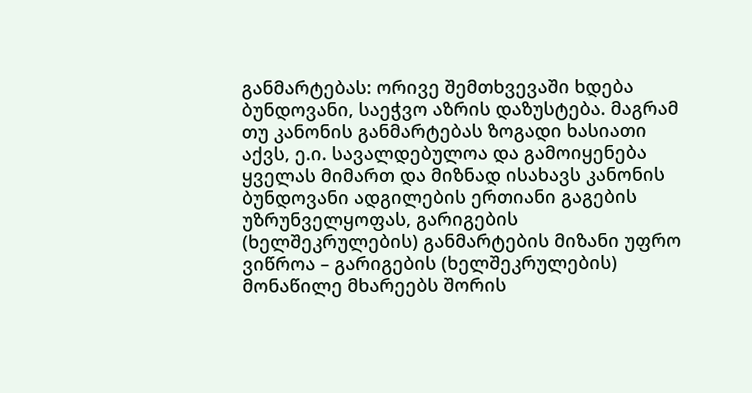განმარტებას: ორივე შემთხვევაში ხდება ბუნდოვანი, საეჭვო აზრის დაზუსტება. მაგრამ თუ კანონის განმარტებას ზოგადი ხასიათი აქვს, ე.ი. სავალდებულოა და გამოიყენება ყველას მიმართ და მიზნად ისახავს კანონის ბუნდოვანი ადგილების ერთიანი გაგების უზრუნველყოფას, გარიგების (ხელშეკრულების) განმარტების მიზანი უფრო ვიწროა – გარიგების (ხელშეკრულების) მონაწილე მხარეებს შორის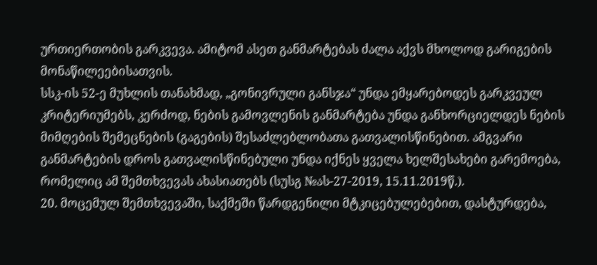ურთიერთობის გარკვევა. ამიტომ ასეთ განმარტებას ძალა აქვს მხოლოდ გარიგების მონაწილეებისათვის.
სსკ-ის 52-ე მუხლის თანახმად, „გონივრული განსჯა“ უნდა ემყარებოდეს გარკვეულ კრიტერიუმებს, კერძოდ, ნების გამოვლენის განმარტება უნდა განხორციელდეს ნების მიმღების შემეცნების (გაგების) შესაძლებლობათა გათვალისწინებით. ამგვარი განმარტების დროს გათვალისწინებული უნდა იქნეს ყველა ხელშესახები გარემოება, რომელიც ამ შემთხვევას ახასიათებს (სუსგ №ას-27-2019, 15.11.2019წ.).
20. მოცემულ შემთხვევაში, საქმეში წარდგენილი მტკიცებულებებით, დასტურდება,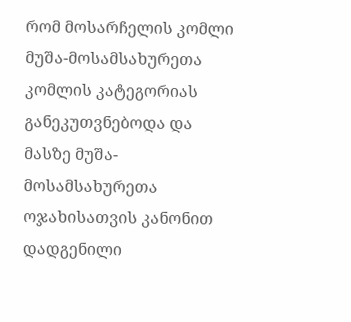რომ მოსარჩელის კომლი მუშა-მოსამსახურეთა კომლის კატეგორიას განეკუთვნებოდა და მასზე მუშა-მოსამსახურეთა ოჯახისათვის კანონით დადგენილი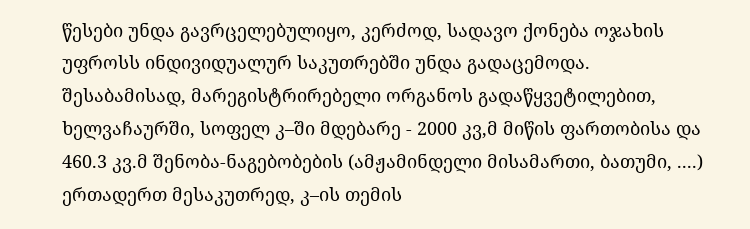წესები უნდა გავრცელებულიყო, კერძოდ, სადავო ქონება ოჯახის უფროსს ინდივიდუალურ საკუთრებში უნდა გადაცემოდა.
შესაბამისად, მარეგისტრირებელი ორგანოს გადაწყვეტილებით, ხელვაჩაურში, სოფელ კ–ში მდებარე - 2000 კვ,მ მიწის ფართობისა და 460.3 კვ.მ შენობა-ნაგებობების (ამჟამინდელი მისამართი, ბათუმი, ....) ერთადერთ მესაკუთრედ, კ–ის თემის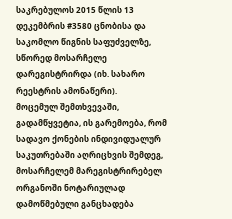საკრებულოს 2015 წლის 13 დეკემბრის #3580 ცნობისა და საკომლო წიგნის საფუძველზე, სწორედ მოსარჩელე დარეგისტრირდა (იხ. სახარო რეესტრის ამონაწერი).
მოცემულ შემთხვევაში, გადამწყვეტია, ის გარემოება, რომ სადავო ქონების ინდივიდუალურ საკუთრებაში აღრიცხვის შემდეგ, მოსარჩელემ მარეგისტრირებელ ორგანოში ნოტარიულად დამოწმებული განცხადება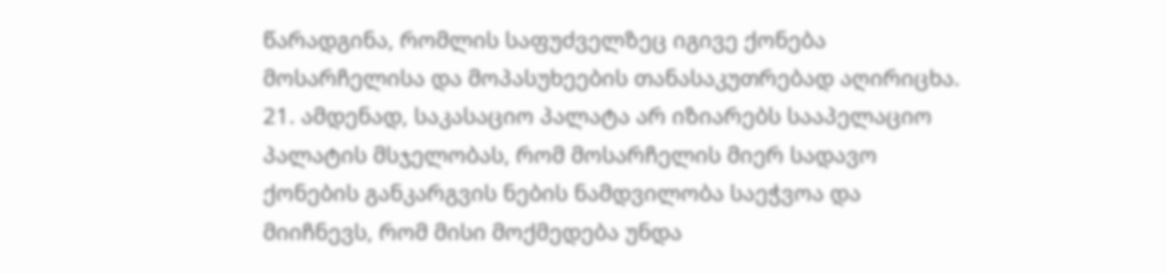წარადგინა, რომლის საფუძველზეც იგივე ქონება მოსარჩელისა და მოპასუხეების თანასაკუთრებად აღირიცხა.
21. ამდენად, საკასაციო პალატა არ იზიარებს სააპელაციო პალატის მსჯელობას, რომ მოსარჩელის მიერ სადავო ქონების განკარგვის ნების ნამდვილობა საეჭვოა და მიიჩნევს, რომ მისი მოქმედება უნდა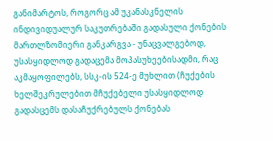განიმარტოს, როგორც ამ უკანასკნელის ინდივიდუალურ საკუთრებაში გადასული ქონების მართლზომიერი განკარგვა - უნაცვალგებოდ, უსასყიდლოდ გადაცემა მოპასუხეებისადმი, რაც აკმაყოფილებს, სსკ-ის 524-ე მუხლით (ჩუქების ხელშეკრულებით მჩუქებელი უსასყიდლოდ გადასცემს დასაჩუქრებულს ქონებას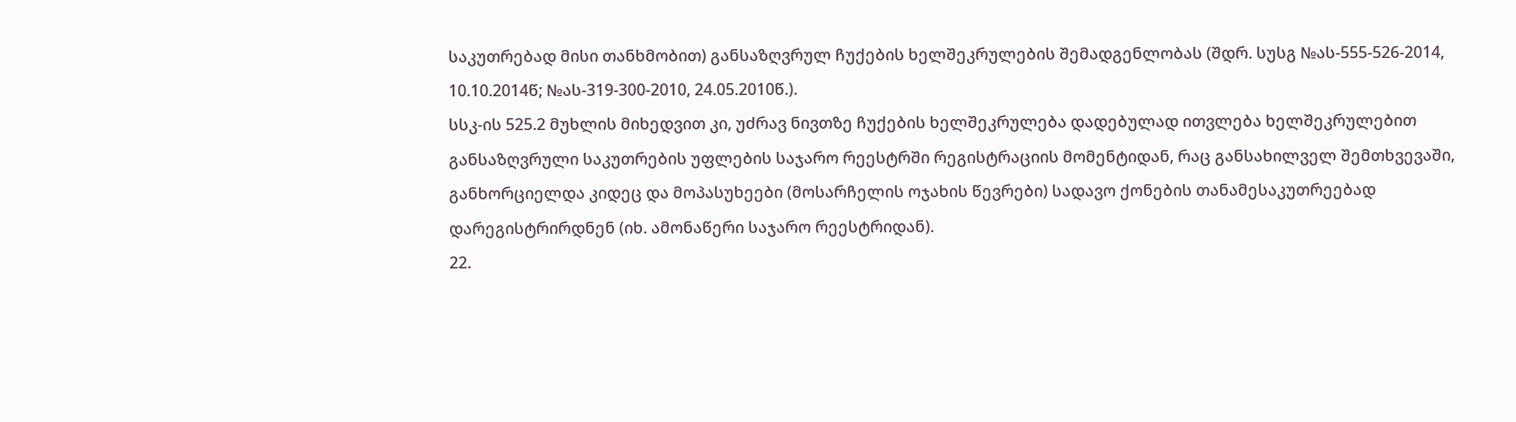საკუთრებად მისი თანხმობით) განსაზღვრულ ჩუქების ხელშეკრულების შემადგენლობას (შდრ. სუსგ №ას-555-526-2014, 10.10.2014წ; №ას-319-300-2010, 24.05.2010წ.).
სსკ-ის 525.2 მუხლის მიხედვით კი, უძრავ ნივთზე ჩუქების ხელშეკრულება დადებულად ითვლება ხელშეკრულებით განსაზღვრული საკუთრების უფლების საჯარო რეესტრში რეგისტრაციის მომენტიდან, რაც განსახილველ შემთხვევაში, განხორციელდა კიდეც და მოპასუხეები (მოსარჩელის ოჯახის წევრები) სადავო ქონების თანამესაკუთრეებად დარეგისტრირდნენ (იხ. ამონაწერი საჯარო რეესტრიდან).
22.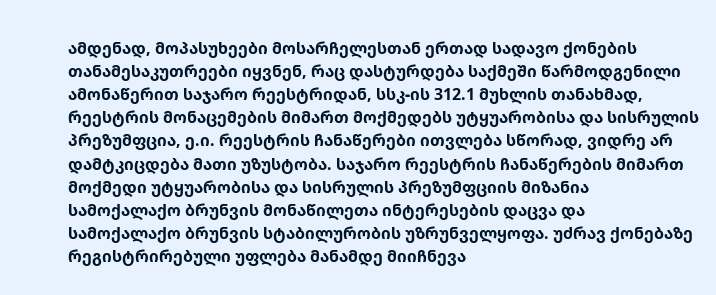ამდენად, მოპასუხეები მოსარჩელესთან ერთად სადავო ქონების თანამესაკუთრეები იყვნენ, რაც დასტურდება საქმეში წარმოდგენილი ამონაწერით საჯარო რეესტრიდან, სსკ-ის 312.1 მუხლის თანახმად, რეესტრის მონაცემების მიმართ მოქმედებს უტყუარობისა და სისრულის პრეზუმფცია, ე.ი. რეესტრის ჩანაწერები ითვლება სწორად, ვიდრე არ დამტკიცდება მათი უზუსტობა. საჯარო რეესტრის ჩანაწერების მიმართ მოქმედი უტყუარობისა და სისრულის პრეზუმფციის მიზანია სამოქალაქო ბრუნვის მონაწილეთა ინტერესების დაცვა და სამოქალაქო ბრუნვის სტაბილურობის უზრუნველყოფა. უძრავ ქონებაზე რეგისტრირებული უფლება მანამდე მიიჩნევა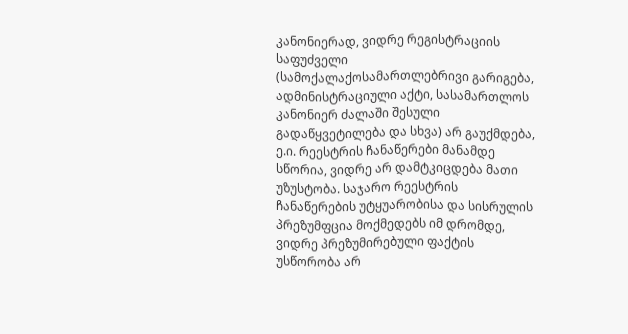კანონიერად, ვიდრე რეგისტრაციის საფუძველი (სამოქალაქოსამართლებრივი გარიგება, ადმინისტრაციული აქტი, სასამართლოს კანონიერ ძალაში შესული გადაწყვეტილება და სხვა) არ გაუქმდება, ე.ი. რეესტრის ჩანაწერები მანამდე სწორია, ვიდრე არ დამტკიცდება მათი უზუსტობა. საჯარო რეესტრის ჩანაწერების უტყუარობისა და სისრულის პრეზუმფცია მოქმედებს იმ დრომდე, ვიდრე პრეზუმირებული ფაქტის უსწორობა არ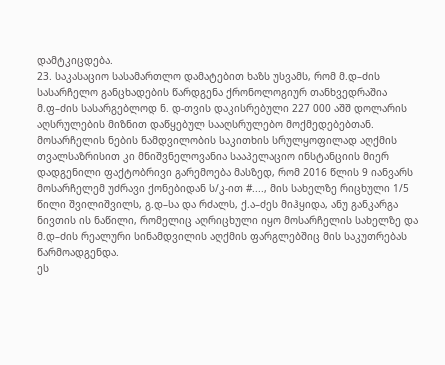დამტკიცდება.
23. საკასაციო სასამართლო დამატებით ხაზს უსვამს, რომ მ.დ–ძის სასარჩელო განცხადების წარდგენა ქრონოლოგიურ თანხვედრაშია მ.ფ–ძის სასარგებლოდ ნ. დ-თვის დაკისრებული 227 000 აშშ დოლარის აღსრულების მიზნით დაწყებულ სააღსრულებო მოქმედებებთან. მოსარჩელის ნების ნამდვილობის საკითხის სრულყოფილად აღქმის თვალსაზრისით კი მნიშვნელოვანია სააპელაციო ინსტანციის მიერ დადგენილი ფაქტობრივი გარემოება მასზედ, რომ 2016 წლის 9 იანვარს მოსარჩელემ უძრავი ქონებიდან ს/კ-ით #...., მის სახელზე რიცხული 1/5 წილი შვილიშვილს, გ.დ–სა და რძალს, ქ.ა–ძეს მიჰყიდა, ანუ განკარგა ნივთის ის ნაწილი, რომელიც აღრიცხული იყო მოსარჩელის სახელზე და მ.დ–ძის რეალური სინამდვილის აღქმის ფარგლებშიც მის საკუთრებას წარმოადგენდა.
ეს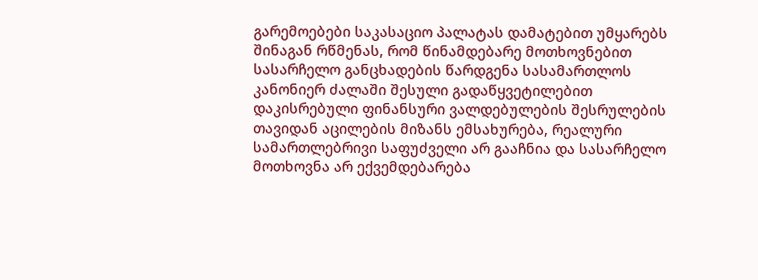გარემოებები საკასაციო პალატას დამატებით უმყარებს შინაგან რწმენას, რომ წინამდებარე მოთხოვნებით სასარჩელო განცხადების წარდგენა სასამართლოს კანონიერ ძალაში შესული გადაწყვეტილებით დაკისრებული ფინანსური ვალდებულების შესრულების თავიდან აცილების მიზანს ემსახურება, რეალური სამართლებრივი საფუძველი არ გააჩნია და სასარჩელო მოთხოვნა არ ექვემდებარება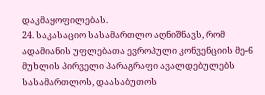დაკმაყოფილებას.
24. საკასაციო სასამართლო აღნიშნავს, რომ ადამიანის უფლებათა ევროპული კონვენციის მე-6 მუხლის პირველი პარაგრაფი ავალდებულებს სასამართლოს, დაასაბუთოს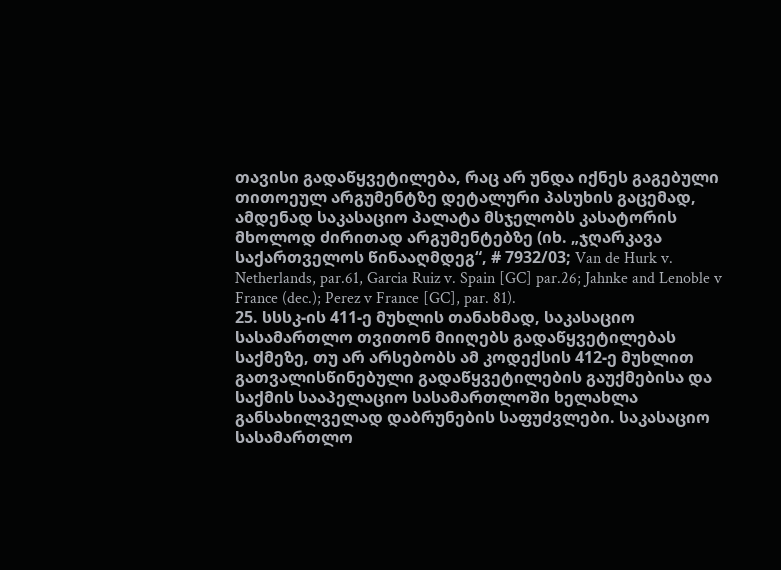თავისი გადაწყვეტილება, რაც არ უნდა იქნეს გაგებული თითოეულ არგუმენტზე დეტალური პასუხის გაცემად, ამდენად საკასაციო პალატა მსჯელობს კასატორის მხოლოდ ძირითად არგუმენტებზე (იხ. „ჯღარკავა საქართველოს წინააღმდეგ“, # 7932/03; Van de Hurk v. Netherlands, par.61, Garcia Ruiz v. Spain [GC] par.26; Jahnke and Lenoble v France (dec.); Perez v France [GC], par. 81).
25. სსსკ-ის 411-ე მუხლის თანახმად, საკასაციო სასამართლო თვითონ მიიღებს გადაწყვეტილებას საქმეზე, თუ არ არსებობს ამ კოდექსის 412-ე მუხლით გათვალისწინებული გადაწყვეტილების გაუქმებისა და საქმის სააპელაციო სასამართლოში ხელახლა განსახილველად დაბრუნების საფუძვლები. საკასაციო სასამართლო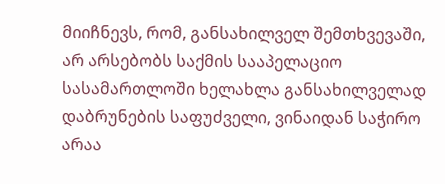მიიჩნევს, რომ, განსახილველ შემთხვევაში, არ არსებობს საქმის სააპელაციო სასამართლოში ხელახლა განსახილველად დაბრუნების საფუძველი, ვინაიდან საჭირო არაა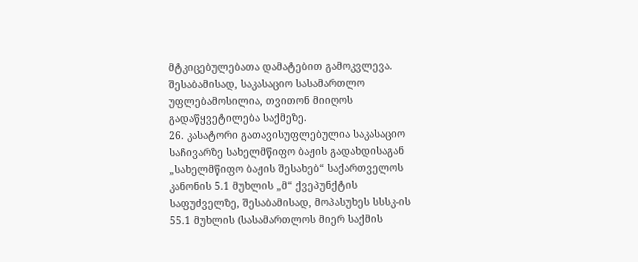მტკიცებულებათა დამატებით გამოკვლევა. შესაბამისად, საკასაციო სასამართლო უფლებამოსილია, თვითონ მიიღოს გადაწყვეტილება საქმეზე.
26. კასატორი გათავისუფლებულია საკასაციო საჩივარზე სახელმწიფო ბაჟის გადახდისაგან „სახელმწიფო ბაჟის შესახებ“ საქართველოს კანონის 5.1 მუხლის „მ“ ქვეპუნქტის საფუძველზე, შესაბამისად, მოპასუხეს სსსკ-ის 55.1 მუხლის (სასამართლოს მიერ საქმის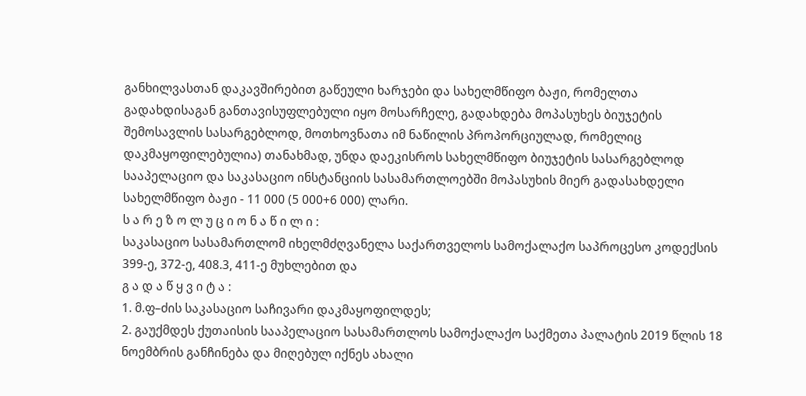განხილვასთან დაკავშირებით გაწეული ხარჯები და სახელმწიფო ბაჟი, რომელთა გადახდისაგან განთავისუფლებული იყო მოსარჩელე, გადახდება მოპასუხეს ბიუჯეტის შემოსავლის სასარგებლოდ, მოთხოვნათა იმ ნაწილის პროპორციულად, რომელიც დაკმაყოფილებულია) თანახმად, უნდა დაეკისროს სახელმწიფო ბიუჯეტის სასარგებლოდ სააპელაციო და საკასაციო ინსტანციის სასამართლოებში მოპასუხის მიერ გადასახდელი სახელმწიფო ბაჟი - 11 000 (5 000+6 000) ლარი.
ს ა რ ე ზ ო ლ უ ც ი ო ნ ა წ ი ლ ი :
საკასაციო სასამართლომ იხელმძღვანელა საქართველოს სამოქალაქო საპროცესო კოდექსის 399-ე, 372-ე, 408.3, 411-ე მუხლებით და
გ ა დ ა წ ყ ვ ი ტ ა :
1. მ.ფ–ძის საკასაციო საჩივარი დაკმაყოფილდეს;
2. გაუქმდეს ქუთაისის სააპელაციო სასამართლოს სამოქალაქო საქმეთა პალატის 2019 წლის 18 ნოემბრის განჩინება და მიღებულ იქნეს ახალი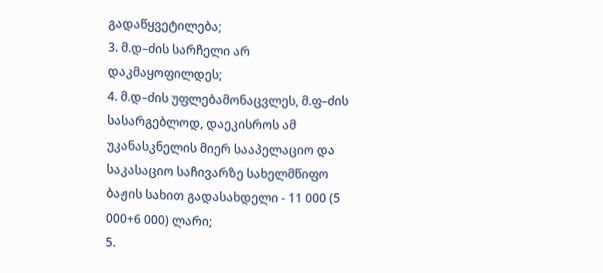გადაწყვეტილება;
3. მ.დ–ძის სარჩელი არ დაკმაყოფილდეს;
4. მ.დ–ძის უფლებამონაცვლეს, მ.ფ–ძის სასარგებლოდ, დაეკისროს ამ უკანასკნელის მიერ სააპელაციო და საკასაციო საჩივარზე სახელმწიფო ბაჟის სახით გადასახდელი - 11 000 (5 000+6 000) ლარი;
5.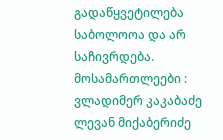გადაწყვეტილება საბოლოოა და არ საჩივრდება.
მოსამართლეები : ვლადიმერ კაკაბაძე
ლევან მიქაბერიძე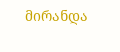მირანდა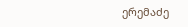ერემაძე